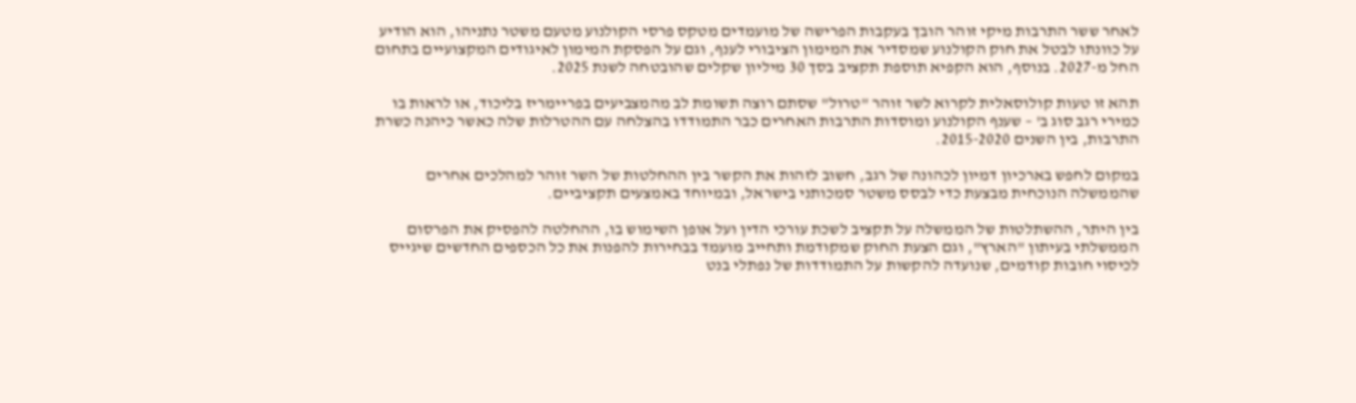לאחר ששר התרבות מיקי זוהר הובך בעקבות הפרישה של מועמדים מטקס פרסי הקולנוע מטעם משטר נתניהו, הוא הודיע על כוונתו לבטל את חוק הקולנוע שמסדיר את המימון הציבורי לענף, וגם על הפסקת המימון לאיגודים המקצועיים בתחום החל מ-2027. בנוסף, הוא הקפיא תוספת תקציב בסך 30 מיליון שקלים שהובטחה לשנת 2025.

תהא זו טעות קולוסאלית לקרוא לשר זוהר "טרול" שסתם רוצה תשומת לב מהמצביעים בפריימריז בליכוד, או לראות בו כמירי רגב סוג ב' – שענף הקולנוע ומוסדות התרבות האחרים כבר התמודדו בהצלחה עם ההטרלות שלה כאשר כיהנה כשרת התרבות, בין השנים 2015-2020.

במקום לחפש בארכיון דמיון לכהונה של רגב, חשוב לזהות את הקשר בין ההחלטות של השר זוהר למהלכים אחרים שהממשלה הנוכחית מבצעת כדי לבסס משטר סמכותני בישראל, ובמיוחד באמצעים תקציביים.

בין היתר, ההשתלטות של הממשלה על תקציב לשכת עורכי הדין ועל אופן השימוש בו, ההחלטה להפסיק את הפרסום הממשלתי בעיתון "הארץ", וגם הצעת החוק שמקודמת ותחייב מועמד בבחירות להפנות את כל הכספים החדשים שיגייס לכיסוי חובות קודמים, שנועדה להקשות על התמודדות של נפתלי בנט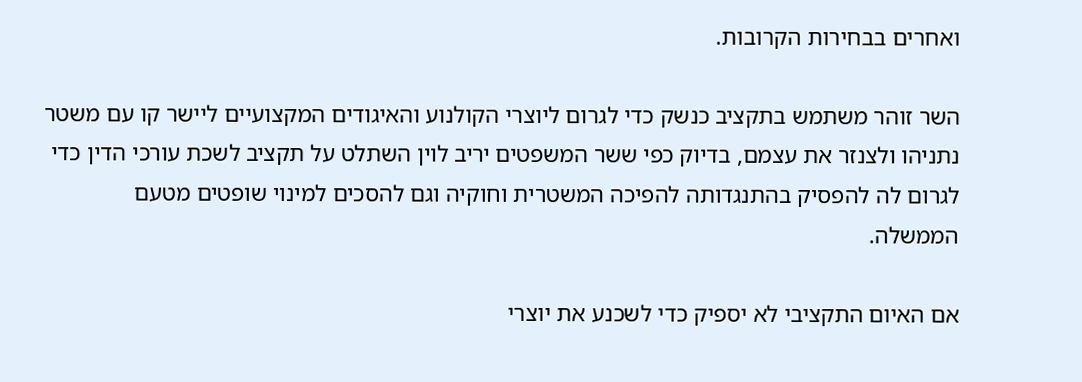ואחרים בבחירות הקרובות.

השר זוהר משתמש בתקציב כנשק כדי לגרום ליוצרי הקולנוע והאיגודים המקצועיים ליישר קו עם משטר נתניהו ולצנזר את עצמם, בדיוק כפי ששר המשפטים יריב לוין השתלט על תקציב לשכת עורכי הדין כדי לגרום לה להפסיק בהתנגדותה להפיכה המשטרית וחוקיה וגם להסכים למינוי שופטים מטעם הממשלה.

אם האיום התקציבי לא יספיק כדי לשכנע את יוצרי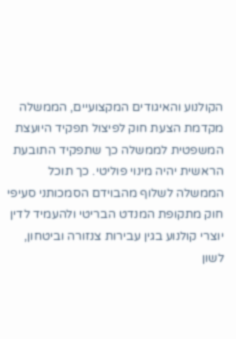הקולנוע והאיגודים המקצועיים, הממשלה מקדמת הצעת חוק לפיצול תפקיד היועצת המשפטית לממשלה כך שתפקיד התובעת הראשית יהיה מינוי פוליטי. כך תוכל הממשלה לשלוף מהבוידם הסמכותני סעיפי חוק מתקופת המנדט הבריטי ולהעמיד לדין יוצרי קולנוע בגין עבירות צנזורה וביטחון, לשון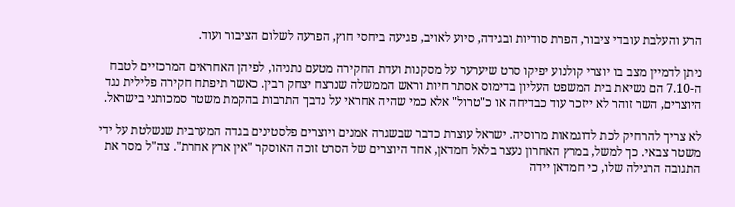הרע והעלבת עובדי ציבור, הפרת סודיות ובגידה, סיוע לאויב, פגיעה ביחסי חוץ, הפרעה לשלום הציבור ועוד.

ניתן לדמיין מצב בו יוצרי קולנוע יפיקו סרט שיערער על מסקנות ועדת החקירה מטעם נתניהו, לפיהן האחראים המרכזיים לטבח ה-7.10 הם נשיאת בית המשפט העליון בדימוס אסתר חיות וראש הממשלה שנרצח יצחק רבין. כאשר תיפתח חקירה פלילית נגד היוצרים, השר זוהר לא ייזכר עוד כבדיחה או כ"טרול" אלא כמי שהיה אחראי על נדבך התרבות בהקמת משטר סמכותני בישראל.

לא צריך להרחיק לכת לדוגמאות מרוסיה. ישראל עוצרת כדבר שבשגרה אמנים ויוצרים פלסטינים בגדה המערבית שנשלטת על ידי משטר צבאי. כך למשל, במרץ האחרון נעצר בלאל חמדאן, אחד היוצרים של הסרט זוכה האוסקר "אין ארץ אחרת". צה"ל מסר את התגובה הרגילה שלו, כי חמדאן יידה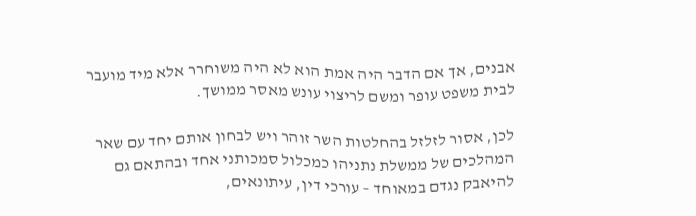אבנים, אך אם הדבר היה אמת הוא לא היה משוחרר אלא מיד מועבר לבית משפט עופר ומשם לריצוי עונש מאסר ממושך.

לכן, אסור לזלזל בהחלטות השר זוהר ויש לבחון אותם יחד עם שאר המהלכים של ממשלת נתניהו כמכלול סמכותני אחד ובהתאם גם להיאבק נגדם במאוחד – עורכי דין, עיתונאים,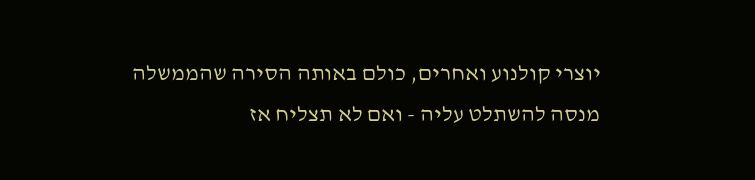יוצרי קולנוע ואחרים, כולם באותה הסירה שהממשלה מנסה להשתלט עליה - ואם לא תצליח אז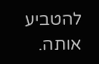להטביע אותה.